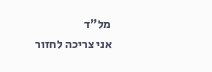מל"ד
אני צריכה לחזור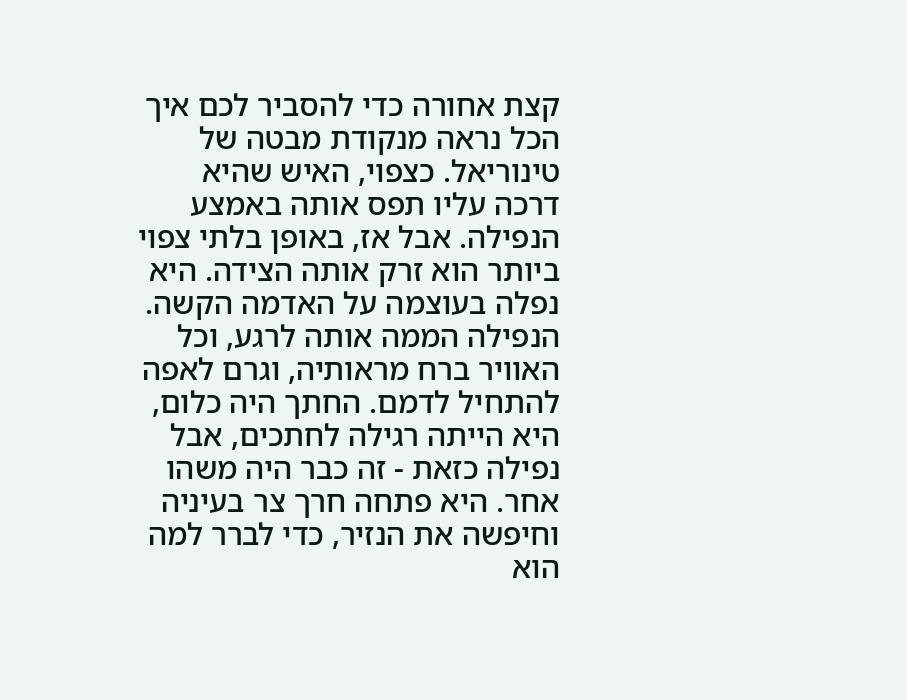קצת אחורה כדי להסביר לכם איך הכל נראה מנקודת מבטה של טינוריאל. כצפוי, האיש שהיא דרכה עליו תפס אותה באמצע הנפילה. אבל אז, באופן בלתי צפוי ביותר הוא זרק אותה הצידה. היא נפלה בעוצמה על האדמה הקשה. הנפילה הממה אותה לרגע, וכל האוויר ברח מראותיה, וגרם לאפה להתחיל לדמם. החתך היה כלום, היא הייתה רגילה לחתכים, אבל נפילה כזאת - זה כבר היה משהו אחר. היא פתחה חרך צר בעיניה וחיפשה את הנזיר, כדי לברר למה הוא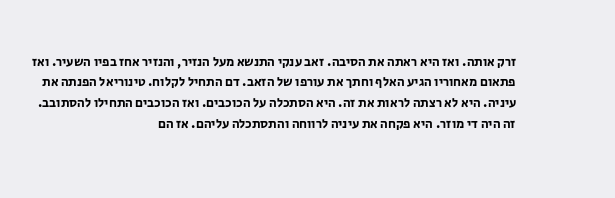זרק אותה. ואז היא ראתה את הסיבה. זאב ענקי התנשא מעל הנזיר, והנזיר אחז בפיו השעיר. ואז פתאום מאחוריו הגיע האלף וחתך את עורפו של הזאב. דם התחיל לקלוח. טינוריאל הפנתה את עיניה. היא לא רצתה לראות את זה. היא הסתכלה על הכוכבים. ואז הכוכבים התחילו להסתובב. זה היה די מוזר. היא פקחה את עיניה לרווחה והתסתכלה עליהם. אז הם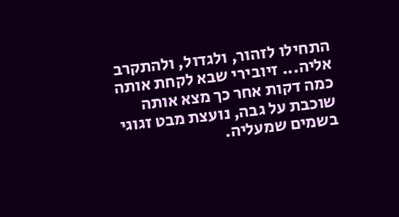התחילו לזהור, ולגדול, ולהתקרב אליה... זיובירי שבא לקחת אותה כמה דקות אחר כך מצא אותה שוכבת על גבה, נועצת מבט זגוגי בשמים שמעליה.